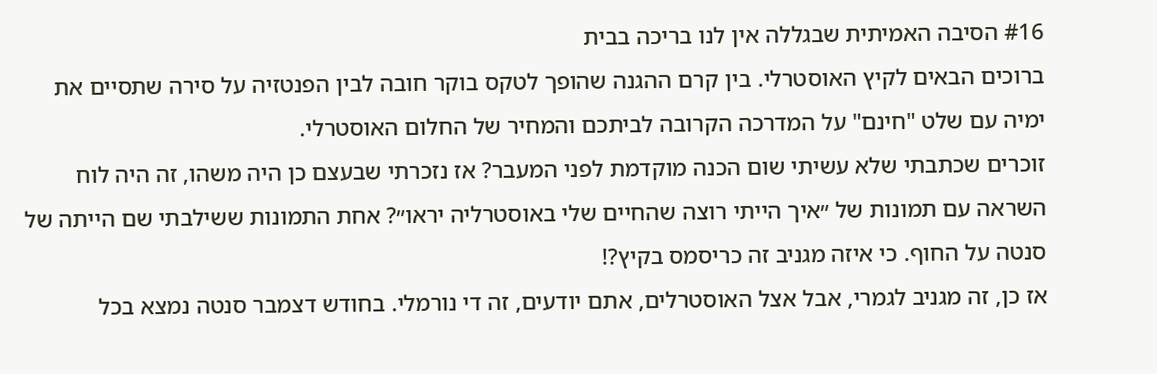#16 הסיבה האמיתית שבגללה אין לנו בריכה בבית
ברוכים הבאים לקיץ האוסטרלי. בין קרם ההגנה שהופך לטקס בוקר חובה לבין הפנטזיה על סירה שתסיים את ימיה עם שלט "חינם" על המדרכה הקרובה לביתכם והמחיר של החלום האוסטרלי.
זוכרים שכתבתי שלא עשיתי שום הכנה מוקדמת לפני המעבר? אז נזכרתי שבעצם כן היה משהו, זה היה לוח השראה עם תמונות של ״איך הייתי רוצה שהחיים שלי באוסטרליה יראו״? אחת התמונות ששילבתי שם הייתה של סנטה על החוף. כי איזה מגניב זה כריסמס בקיץ?!
אז כן, זה מגניב לגמרי, אבל אצל האוסטרלים, אתם יודעים, זה די נורמלי. בחודש דצמבר סנטה נמצא בכל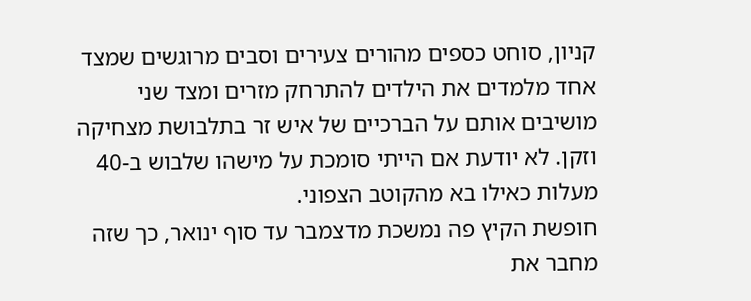קניון, סוחט כספים מהורים צעירים וסבים מרוגשים שמצד אחד מלמדים את הילדים להתרחק מזרים ומצד שני מושיבים אותם על הברכיים של איש זר בתלבושת מצחיקה וזקן. לא יודעת אם הייתי סומכת על מישהו שלבוש ב-40 מעלות כאילו בא מהקוטב הצפוני.
חופשת הקיץ פה נמשכת מדצמבר עד סוף ינואר, כך שזה מחבר את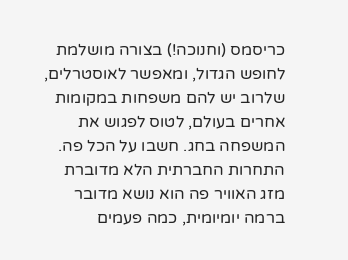כריסמס (וחנוכה!) בצורה מושלמת לחופש הגדול, ומאפשר לאוסטרלים, שלרוב יש להם משפחות במקומות אחרים בעולם, לטוס לפגוש את המשפחה בחג. חשבו על הכל פה.
התחרות החברתית הלא מדוברת
מזג האוויר פה הוא נושא מדובר ברמה יומיומית, כמה פעמים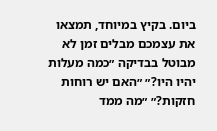ביום. בקיץ במיוחד, תמצאו את עצמכם מבלים זמן לא מבוטל בבדיקה ״כמה מעלות יהיו היו?״ ״האם יש רוחות חזקות?״ ״מה ממד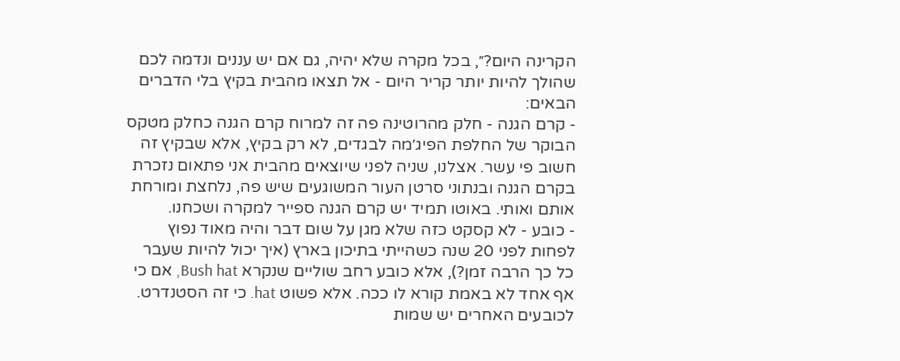הקרינה היום?״, בכל מקרה שלא יהיה, גם אם יש עננים ונדמה לכם שהולך להיות יותר קריר היום - אל תצאו מהבית בקיץ בלי הדברים הבאים:
- קרם הגנה - חלק מהרוטינה פה זה למרוח קרם הגנה כחלק מטקס הבוקר של החלפת הפיג׳מה לבגדים, לא רק בקיץ, אלא שבקיץ זה חשוב פי עשר. אצלנו, שניה לפני שיוצאים מהבית אני פתאום נזכרת בקרם הגנה ובנתוני סרטן העור המשוגעים שיש פה, נלחצת ומורחת אותם ואותי. באוטו תמיד יש קרם הגנה ספייר למקרה ושכחנו.
- כובע - לא קסקט כזה שלא מגן על שום דבר והיה מאוד נפוץ לפחות לפני 20 שנה כשהייתי בתיכון בארץ (איך יכול להיות שעבר כל כך הרבה זמן?), אלא כובע רחב שוליים שנקרא Bush hat, אם כי אף אחד לא באמת קורא לו ככה. אלא פשוט hat. כי זה הסטנדרט. לכובעים האחרים יש שמות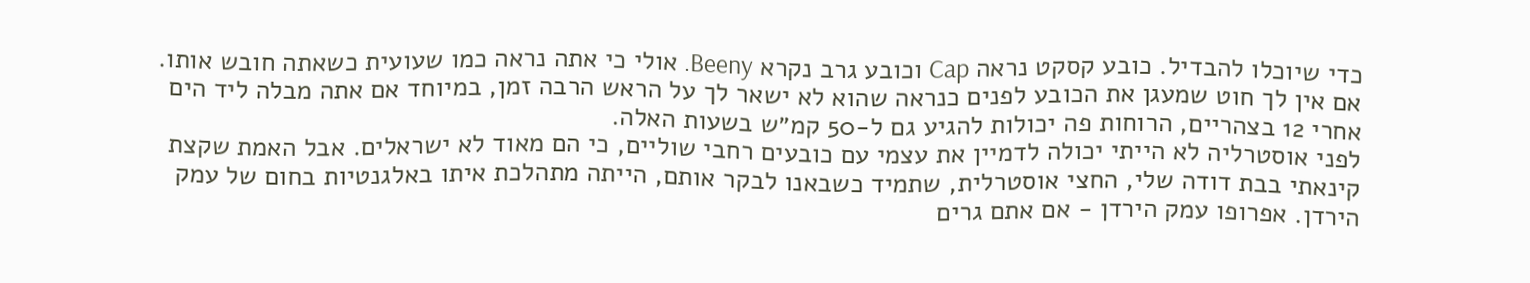כדי שיוכלו להבדיל. כובע קסקט נראה Cap וכובע גרב נקרא Beeny. אולי כי אתה נראה כמו שעועית כשאתה חובש אותו. אם אין לך חוט שמעגן את הכובע לפנים כנראה שהוא לא ישאר לך על הראש הרבה זמן, במיוחד אם אתה מבלה ליד הים אחרי 12 בצהריים, הרוחות פה יכולות להגיע גם ל-50 קמ״ש בשעות האלה.
לפני אוסטרליה לא הייתי יכולה לדמיין את עצמי עם כובעים רחבי שוליים, כי הם מאוד לא ישראלים. אבל האמת שקצת קינאתי בבת דודה שלי, החצי אוסטרלית, שתמיד כשבאנו לבקר אותם, הייתה מתהלכת איתו באלגנטיות בחום של עמק הירדן. אפרופו עמק הירדן - אם אתם גרים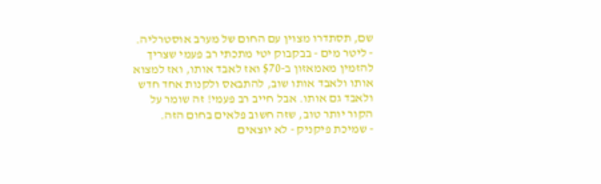שם, תסתדרו מצוין עם החום של מערב אוסטרליה.
- ליטר מים - בבקבוק יטי מתכתי רב פעמי שצריך להזמין מאמאזון ב-$70 ואז לאבד אותו, ואז למצוא אותו ולאבד אותו שוב, להתבאס ולקנות אחד חדש ולאבד גם אותו. אבל חייב רב פעמי! זה שומר על הקור יותר טוב, שזה חשוב פלאים בחום הזה.
- שמיכת פיקניק - לא יוצאים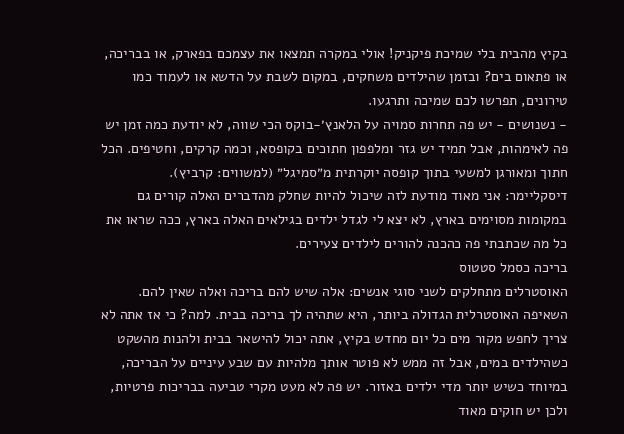בקיץ מהבית בלי שמיכת פיקניק! אולי במקרה תמצאו את עצמכם בפארק, או בבריכה, או פתאום בים? ובזמן שהילדים משחקים, במקום לשבת על הדשא או לעמוד כמו טירונים, תפרשו לכם שמיכה ותרגעו.
- נשנושים - יש פה תחרות סמויה על הלאנץ׳-בוקס הכי שווה, לא יודעת כמה זמן יש פה לאימהות, אבל תמיד יש גזר ומלפפון חתוכים בקופסא, וכמה קרקים, וחטיפים. הכל חתוך ומאורגן למשעי בתוך קופסה יוקרתית מ״סמיגל״ (למשווים: קרביץ).
דיסקליימר: אני מאוד מודעת לזה שיכול להיות שחלק מהדברים האלה קורים גם במקומות מסוימים בארץ, לא יצא לי לגדל ילדים בגילאים האלה בארץ, ככה שראו את כל מה שכתבתי פה כהכנה להורים לילדים צעירים.
בריכה כסמל סטטוס
האוסטרלים מתחלקים לשני סוגי אנשים: אלה שיש להם בריכה ואלה שאין להם.
השאיפה האוסטרלית הגדולה ביותר, היא שתהיה לך בריכה בבית. למה? כי אז אתה לא צריך לחפש מקור מים כל יום מחדש בקיץ, אתה יכול להישאר בבית ולהנות מהשקט כשהילדים במים, אבל זה ממש לא פוטר אותך מלהיות עם שבע עיניים על הבריכה, במיוחד כשיש יותר מדי ילדים באזור. יש פה לא מעט מקרי טביעה בבריכות פרטיות, ולכן יש חוקים מאוד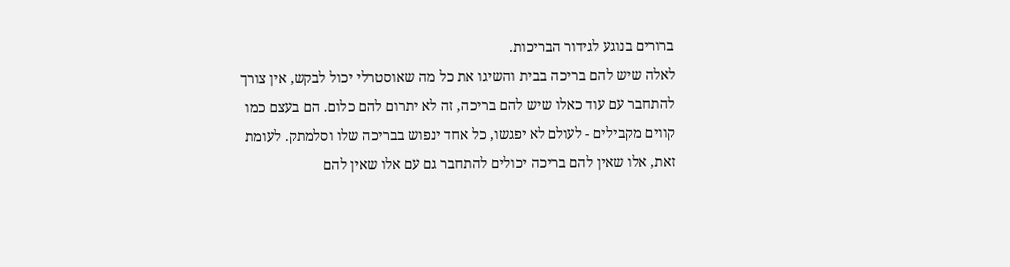ברורים בנוגע לגידור הבריכות.
לאלה שיש להם בריכה בבית והשיגו את כל מה שאוסטרלי יכול לבקש, אין צורך להתחבר עם עוד כאלו שיש להם בריכה, זה לא יתרום להם כלום. הם בעצם כמו קווים מקבילים - לעולם לא יפגשו, כל אחד ינפוש בבריכה שלו וסלמתק. לעומת זאת, אלו שאין להם בריכה יכולים להתחבר גם עם אלו שאין להם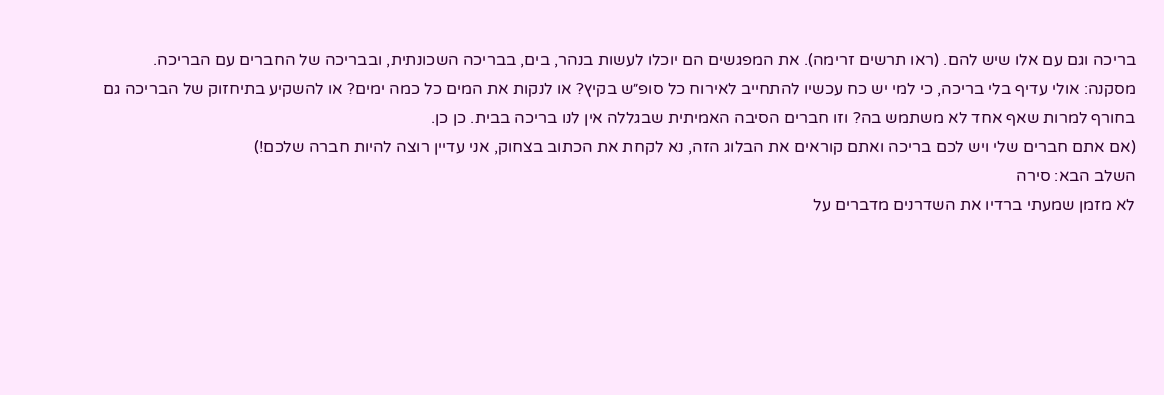בריכה וגם עם אלו שיש להם. (ראו תרשים זרימה). את המפגשים הם יוכלו לעשות בנהר, בים, בבריכה השכונתית, ובבריכה של החברים עם הבריכה.
מסקנה: אולי עדיף בלי בריכה, כי למי יש כח עכשיו להתחייב לאירוח כל סופ״ש בקיץ? או לנקות את המים כל כמה ימים? או להשקיע בתיחזוק של הבריכה גם בחורף למרות שאף אחד לא משתמש בה? וזו חברים הסיבה האמיתית שבגללה אין לנו בריכה בבית. כן כן.
(אם אתם חברים שלי ויש לכם בריכה ואתם קוראים את הבלוג הזה, נא לקחת את הכתוב בצחוק, אני עדיין רוצה להיות חברה שלכם!)
השלב הבא: סירה
לא מזמן שמעתי ברדיו את השדרנים מדברים על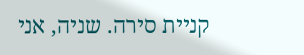קניית סירה. שניה, אני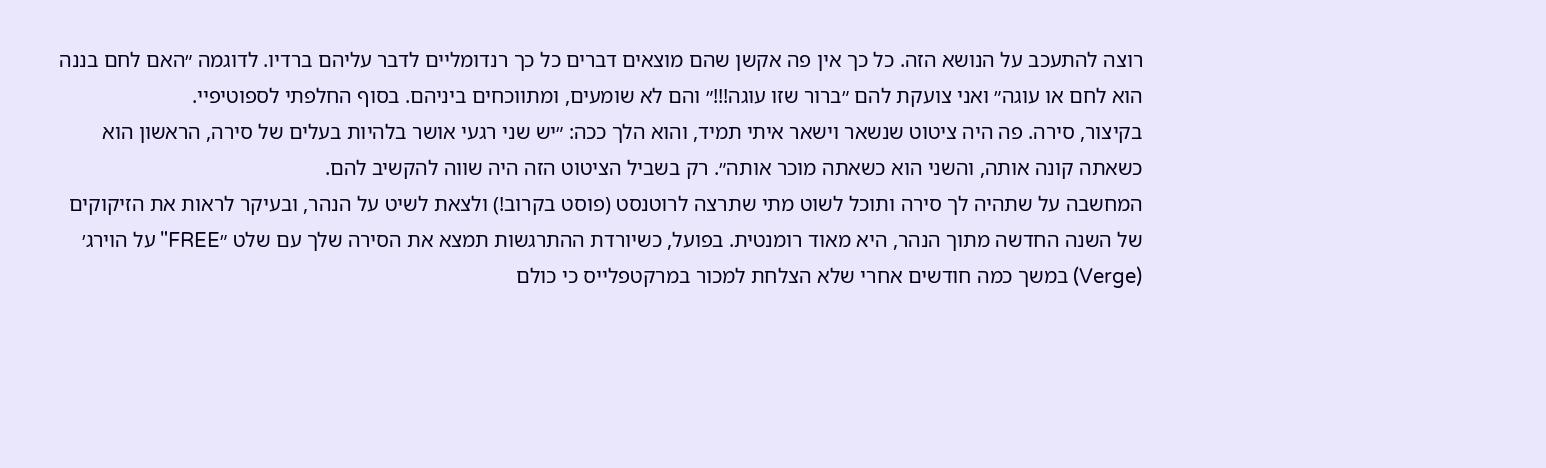רוצה להתעכב על הנושא הזה. כל כך אין פה אקשן שהם מוצאים דברים כל כך רנדומליים לדבר עליהם ברדיו. לדוגמה ״האם לחם בננה הוא לחם או עוגה״ ואני צועקת להם ״ברור שזו עוגה!!!״ והם לא שומעים, ומתווכחים ביניהם. בסוף החלפתי לספוטיפיי.
בקיצור, סירה. פה היה ציטוט שנשאר וישאר איתי תמיד, והוא הלך ככה: ״יש שני רגעי אושר בלהיות בעלים של סירה, הראשון הוא כשאתה קונה אותה, והשני הוא כשאתה מוכר אותה״. רק בשביל הציטוט הזה היה שווה להקשיב להם.
המחשבה על שתהיה לך סירה ותוכל לשוט מתי שתרצה לרוטנסט (פוסט בקרוב!) ולצאת לשיט על הנהר, ובעיקר לראות את הזיקוקים של השנה החדשה מתוך הנהר, היא מאוד רומנטית. בפועל, כשיורדת ההתרגשות תמצא את הסירה שלך עם שלט ״FREE" על הוירג׳ (Verge) במשך כמה חודשים אחרי שלא הצלחת למכור במרקטפלייס כי כולם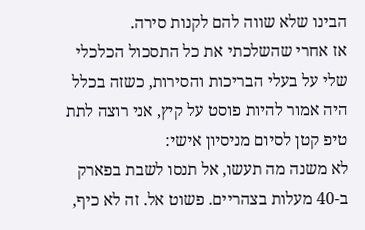הבינו שלא שווה להם לקנות סירה.
אז אחרי שהשלכתי את כל התסכול הכלכלי שלי על בעלי הבריכות והסירות, כשזה בכלל היה אמור להיות פוסט על קיץ, אני רוצה לתת טיפ קטן לסיום מניסיון אישי:
לא משנה מה תעשו, אל תנסו לשבת בפארק ב-40 מעלות בצהריים. פשוט אל. זה לא כיף,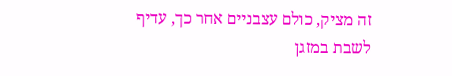זה מציק, כולם עצבניים אחר כך, עדיף לשבת במזגן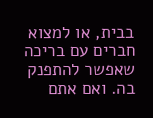בבית, או למצוא חברים עם בריכה שאפשר להתפנק בה. ואם אתם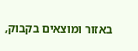באזור ומוצאים בקבוק,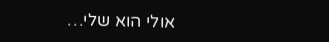אולי הוא שלי…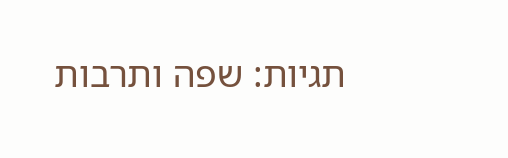תגיות: שפה ותרבות